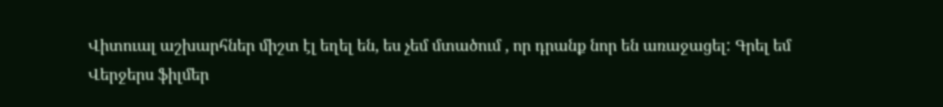Վիտուալ աշխարհներ միշտ էլ եղել են, ես չեմ մտածում , որ դրանք նոր են առաջացել: Գրել եմ
Վերջերս ֆիլմեր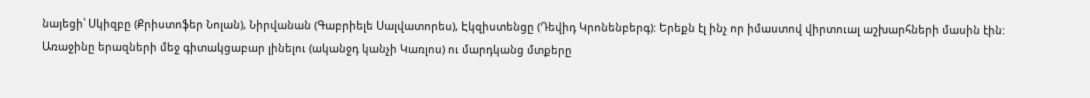նայեցի՝ Սկիզբը (Քրիստոֆեր Նոլան), Նիրվանան (Գաբրիելե Սալվատորես), Էկզիստենցը (Դեվիդ Կրոնենբերգ): Երեքն էլ ինչ որ իմաստով վիրտուալ աշխարհների մասին էին: Առաջինը երազների մեջ գիտակցաբար լինելու (ականջդ կանչի Կառլոս) ու մարդկանց մտքերը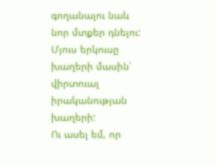գողանալու նաև նոր մտքեր դնելու: Մյուս երկուսը խաղերի մասին՝ վիրտուալ իրականության խաղերի:
Ու ասել եմ, որ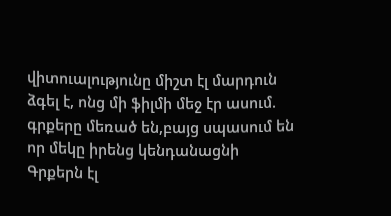վիտուալությունը միշտ էլ մարդուն ձգել է, ոնց մի ֆիլմի մեջ էր ասում.
գրքերը մեռած են,բայց սպասում են որ մեկը իրենց կենդանացնի
Գրքերն էլ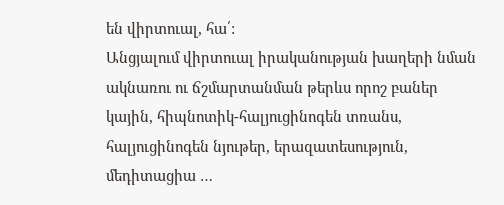են վիրտուալ, հա՛:
Անցյալում վիրտուալ իրականության խաղերի նման ակնառու ու ճշմարտանման թերևս որոշ բաներ կային, հիպնոտիկ-հալյուցինոգեն տռանս, հալյուցինոգեն նյութեր, երազատեսություն, մեդիտացիա …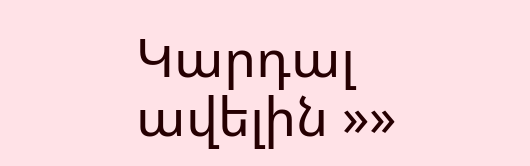Կարդալ ավելին »»